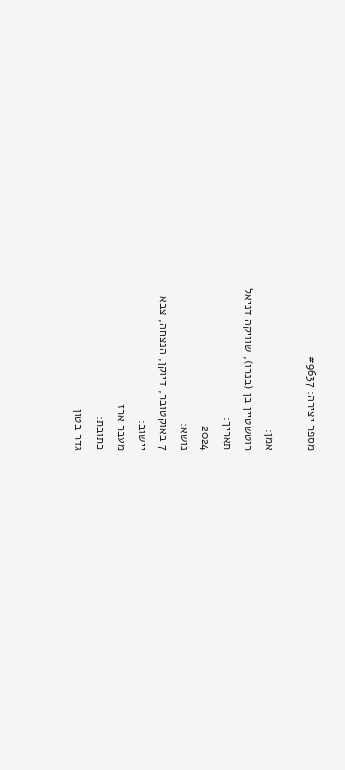מספר יצירה: #9637

אמן:
רוטשטיין בן (בנרו), שוויקה דניאל
תאריך:
2024
נושא:
7 באוקטובר, דיוקן, הנצחה, צבא
יישוב:
מעבר ארז
כתובת:
גדר בטון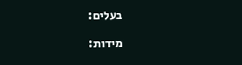בעלים:

מידות: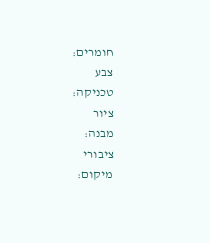חומרים:
צבע
טכניקה:
ציור
מבנה:
ציבורי
מיקום: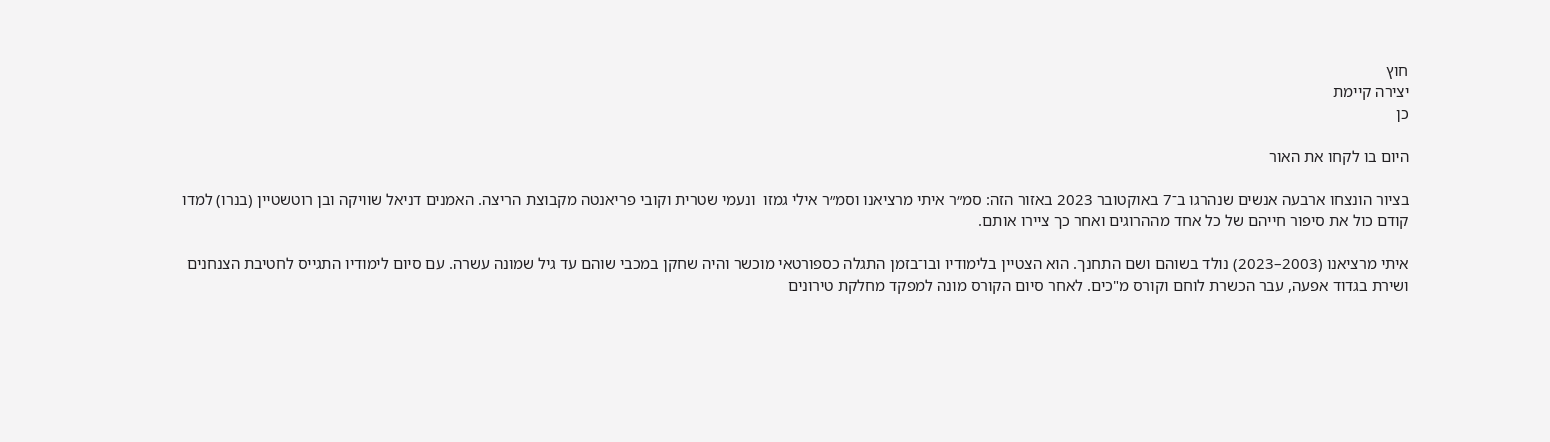חוץ
יצירה קיימת
כן

היום בו לקחו את האור

בציור הונצחו ארבעה אנשים שנהרגו ב־7 באוקטובר 2023 באזור הזה: סמ״ר איתי מרציאנו וסמ״ר אילי גמזו  ונעמי שטרית וקובי פריאנטה מקבוצת הריצה. האמנים דניאל שוויקה ובן רוטשטיין (בנרו) למדו קודם כול את סיפור חייהם של כל אחד מההרוגים ואחר כך ציירו אותם.

איתי מרציאנו (2003–2023) נולד בשוהם ושם התחנך. הוא הצטיין בלימודיו ובו־בזמן התגלה כספורטאי מוכשר והיה שחקן במכבי שוהם עד גיל שמונה עשרה. עם סיום לימודיו התגייס לחטיבת הצנחנים ושירת בגדוד אפעה, עבר הכשרת לוחם וקורס מ"כים. לאחר סיום הקורס מונה למפקד מחלקת טירונים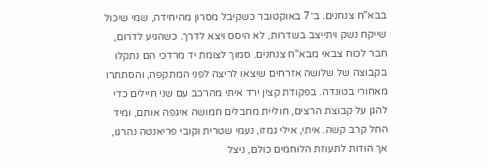בבא"ח צנחנים. ב־7 באוקטובר כשקיבל מסרון מהיחידה, שמי שיכול שייקח נשק ויתייצב בשדרות, לא היסס ויצא לדרך. כשהגיע לדרום, חבר לכוח צבאי מבא"ח צנחנים. סמוך לצומת יד מרדכי הם נתקלו בקבוצה של שלושה אזרחים שיצאו לריצה לפני המתקפה, והסתתרו מאחורי בטונדה. בפקודת קצין ירד איתי מהרכב עם שני חיילים כדי להגן על קבוצת הרצים, חוליית מחבלים חמושה איגפה אותם, ומיד החל קרב קשה. איתי, אילי גמזו, נעמי שטרית וקובי פריאנטה נהרגו, אך הודות לתעוזת הלוחמים כולם, ניצל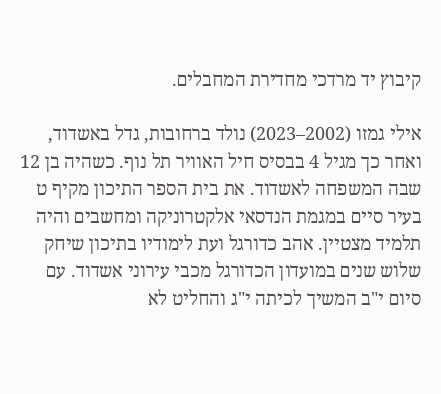קיבוץ יד מרדכי מחדירת המחבלים.

אילי גמזו (2002–2023) נולד ברחובות, גדל באשדוד, ואחר כך מגיל 4 בבסיס חיל האוויר תל נוף. כשהיה בן 12 שבה המשפחה לאשדוד. את בית הספר התיכון מקיף ט בעיר סיים במגמת הנדסאי אלקטרוניקה ומחשבים והיה תלמיד מצטיין. אהב כדורגל ועת לימודיו בתיכון שיחק שלוש שנים במועדון הכדורגל מכבי עירוני אשדוד. עם סיום י"ב המשיך לכיתה י"ג והחליט לא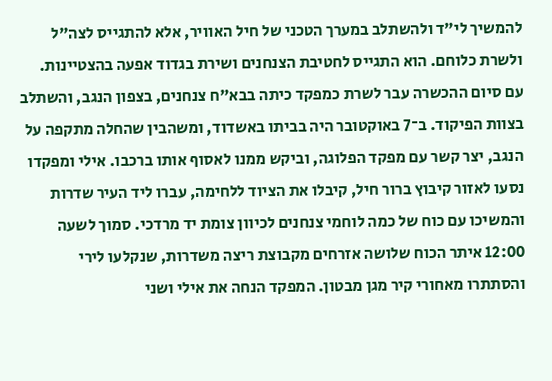להמשיך לי"ד ולהשתלב במערך הטכני של חיל האוויר, אלא להתגייס לצה"ל ולשרת כלוחם. הוא התגייס לחטיבת הצנחנים ושירת בגדוד אפעה בהצטיינות. עם סיום ההכשרה עבר לשרת כמפקד כיתה בבא"ח צנחנים, בצפון הנגב, והשתלב בצוות הפיקוד. ב־7 באוקטובר היה בביתו באשדוד, ומשהבין שהחלה מתקפה על הנגב, יצר קשר עם מפקד הפלוגה, וביקש ממנו לאסוף אותו ברכבו. אילי ומפקדו נסעו לאזור קיבוץ ברור חיל, קיבלו את הציוד ללחימה, עברו ליד העיר שדרות והמשיכו עם כוח של כמה לוחמי צנחנים לכיוון צומת יד מרדכי. סמוך לשעה 12:00 איתר הכוח שלושה אזרחים מקבוצת ריצה משדרות, שנקלעו לירי והסתתרו מאחורי קיר מגן מבטון. המפקד הנחה את אילי ושני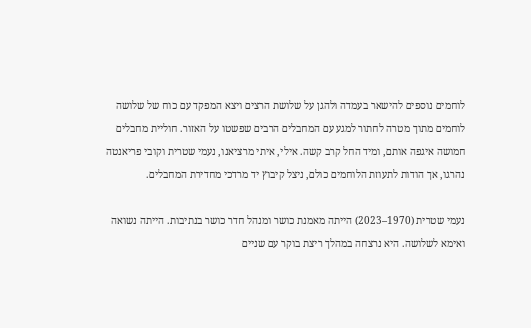לוחמים נוספים להישאר בעמדה ולהגן על שלושת הרצים ויצא המפקד עם כוח של שלושה לוחמים מתוך מטרה לחתור למגע עם המחבלים הרבים שפשטו על האזור. חוליית מחבלים חמושה איגפה אותם, ומיד החל קרב קשה. אילי, איתי מרציאנו, נעמי שטרית וקובי פריאנטה נהרגו, אך הודות לתעוזת הלוחמים כולם, ניצל קיבוץ יד מרדכי מחדירת המחבלים.

נעמי שטרית (1970–2023) הייתה מאמנת כושר ומנהל חדר כושר בנתיבות. הייתה נשואה ואימא לשלושה. היא נרצחה במהלך ריצת בוקר עם שניים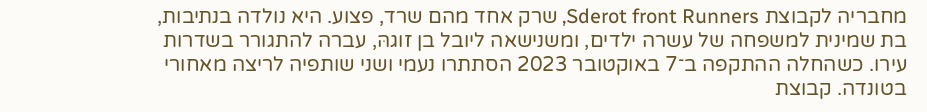מחבריה לקבוצת Sderot front Runners, שרק אחד מהם שרד, פצוע. היא נולדה בנתיבות, בת שמינית למשפחה של עשרה ילדים, ומשנישאה ליובל בן זוגהּ, עברה להתגורר בשדרות עירו. כשהחלה ההתקפה ב־7 באוקטובר 2023 הסתתרו נעמי ושני שותפיה לריצה מאחורי בטונדה. קבוצת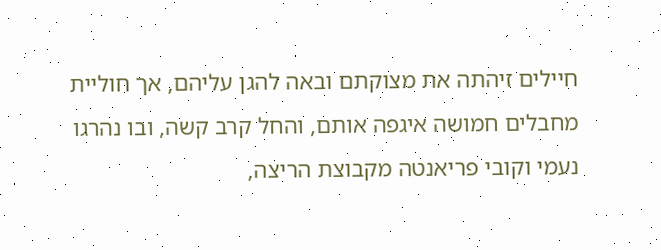חיילים זיהתה את מצוקתם ובאה להגן עליהם, אך חוליית מחבלים חמושה איגפה אותם, והחל קרב קשה, ובו נהרגו נעמי וקובי פריאנטה מקבוצת הריצה,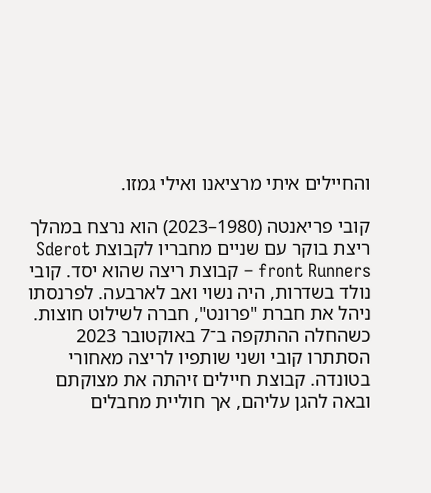והחיילים איתי מרציאנו ואילי גמזו.

קובי פריאנטה (1980–2023) הוא נרצח במהלך ריצת בוקר עם שניים מחבריו לקבוצת Sderot front Runners – קבוצת ריצה שהוא יסד. קובי נולד בשדרות, היה נשוי ואב לארבעה. לפרנסתו ניהל את חברת "פרונט", חברה לשילוט חוצות. כשהחלה ההתקפה ב־7 באוקטובר 2023 הסתתרו קובי ושני שותפיו לריצה מאחורי בטונדה. קבוצת חיילים זיהתה את מצוקתם ובאה להגן עליהם, אך חוליית מחבלים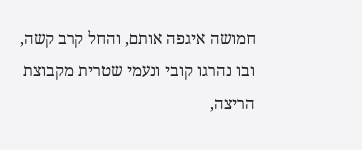חמושה איגפה אותם, והחל קרב קשה, ובו נהרגו קובי ונעמי שטרית מקבוצת הריצה,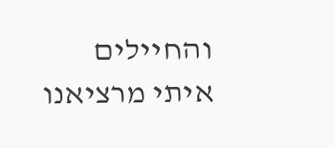והחיילים איתי מרציאנו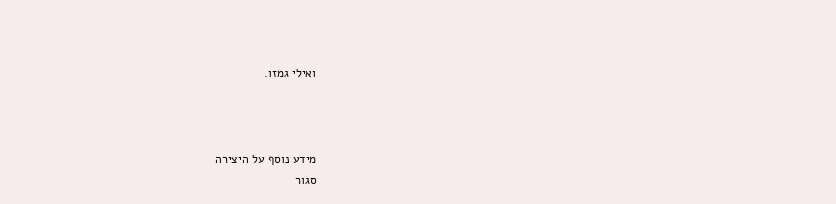ואילי גמזו.



מידע נוסף על היצירה
סגור